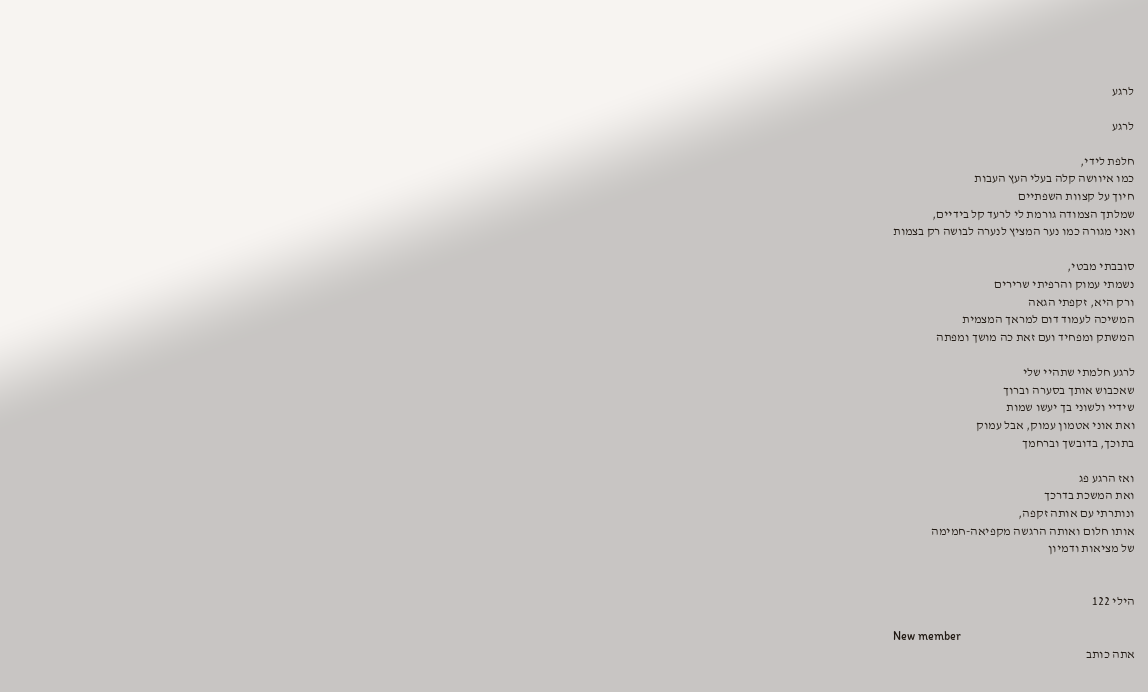לרגע

לרגע

חלפת לידי,
כמו איוושה קלה בעלי העץ העבות
חיוך על קצוות השפתיים
שמלתך הצמודה גורמת לי לרעד קל בידיים,
ואני מגורה כמו נער המציץ לנערה לבושה רק בצמות

סובבתי מבטי,
נשמתי עמוק והרפיתי שרירים
ורק היא, זקפתי הגאה
המשיכה לעמוד דום למראך המצמית
המשתק ומפחיד ועם זאת כה מושך ומפתה

לרגע חלמתי שתהיי שלי
שאכבוש אותך בסערה וברוך
שידיי ולשוני בך יעשו שמות
ואת אוני אטמון עמוק, אבל עמוק
בתוכך, בדובשך וברחמך

ואז הרגע פג
ואת המשכת בדרכך
ונותרתי עם אותה זקפה,
אותו חלום ואותה הרגשה מקפיאה-חמימה
של מציאות ודמיון


הילי 122

New member
אתה כותב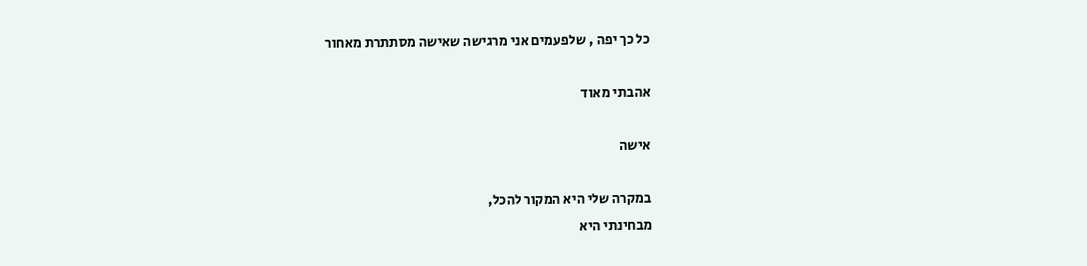כל כך יפה , שלפעמים אני מרגישה שאישה מסתתרת מאחור

אהבתי מאוד

אישה

במקרה שלי היא המקור להכל,
מבחינתי היא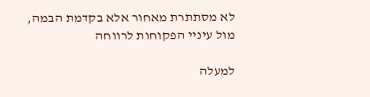לא מסתתרת מאחור אלא בקדמת הבמה, מול עיניי הפקוחות לרווחה

למעלה